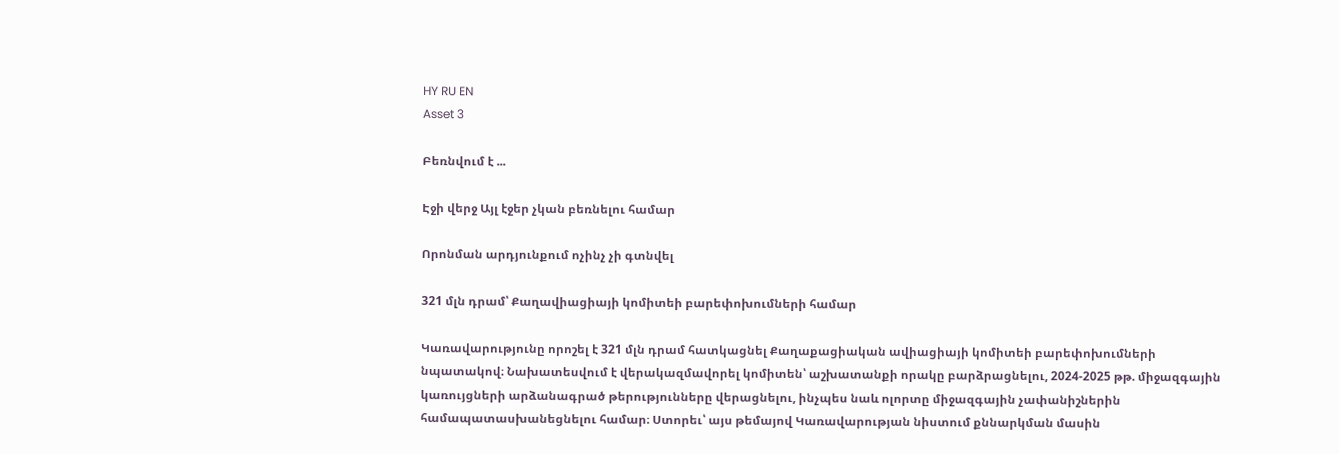HY RU EN
Asset 3

Բեռնվում է ...

Էջի վերջ Այլ էջեր չկան բեռնելու համար

Որոնման արդյունքում ոչինչ չի գտնվել

321 մլն դրամ՝ Քաղավիացիայի կոմիտեի բարեփոխումների համար

Կառավարությունը որոշել է 321 մլն դրամ հատկացնել Քաղաքացիական ավիացիայի կոմիտեի բարեփոխումների նպատակով։ Նախատեսվում է վերակազմավորել կոմիտեն՝ աշխատանքի որակը բարձրացնելու, 2024-2025 թթ. միջազգային կառույցների արձանագրած թերությունները վերացնելու, ինչպես նաև ոլորտը միջազգային չափանիշներին համապատասխանեցնելու համար։ Ստորեւ՝ այս թեմայով Կառավարության նիստում քննարկման մասին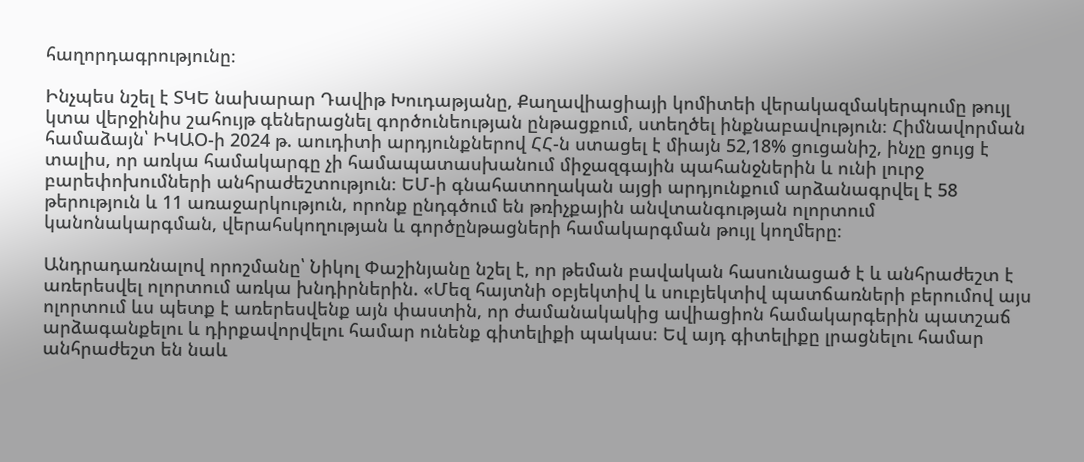հաղորդագրությունը։

Ինչպես նշել է ՏԿԵ նախարար Դավիթ Խուդաթյանը, Քաղավիացիայի կոմիտեի վերակազմակերպումը թույլ կտա վերջինիս շահույթ գեներացնել գործունեության ընթացքում, ստեղծել ինքնաբավություն։ Հիմնավորման համաձայն՝ ԻԿԱՕ-ի 2024 թ. աուդիտի արդյունքներով ՀՀ-ն ստացել է միայն 52,18% ցուցանիշ, ինչը ցույց է տալիս, որ առկա համակարգը չի համապատասխանում միջազգային պահանջներին և ունի լուրջ բարեփոխումների անհրաժեշտություն։ ԵՄ-ի գնահատողական այցի արդյունքում արձանագրվել է 58 թերություն և 11 առաջարկություն, որոնք ընդգծում են թռիչքային անվտանգության ոլորտում կանոնակարգման, վերահսկողության և գործընթացների համակարգման թույլ կողմերը։

Անդրադառնալով որոշմանը՝ Նիկոլ Փաշինյանը նշել է, որ թեման բավական հասունացած է և անհրաժեշտ է առերեսվել ոլորտում առկա խնդիրներին. «Մեզ հայտնի օբյեկտիվ և սուբյեկտիվ պատճառների բերումով այս ոլորտում ևս պետք է առերեսվենք այն փաստին, որ ժամանակակից ավիացիոն համակարգերին պատշաճ արձագանքելու և դիրքավորվելու համար ունենք գիտելիքի պակաս։ Եվ այդ գիտելիքը լրացնելու համար անհրաժեշտ են նաև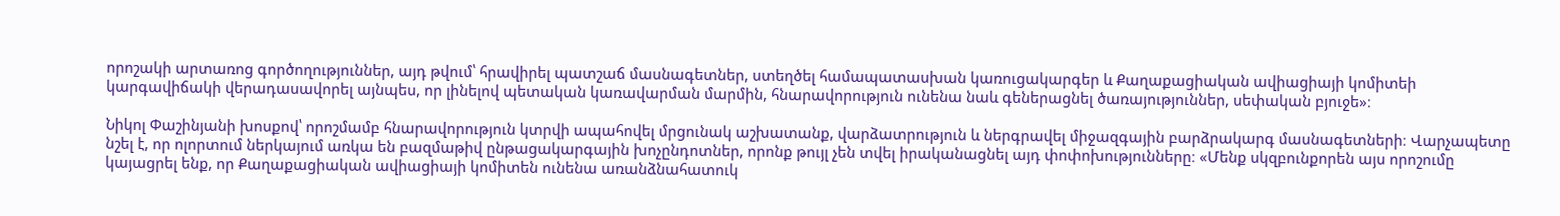որոշակի արտառոց գործողություններ, այդ թվում՝ հրավիրել պատշաճ մասնագետներ, ստեղծել համապատասխան կառուցակարգեր և Քաղաքացիական ավիացիայի կոմիտեի կարգավիճակի վերադասավորել այնպես, որ լինելով պետական կառավարման մարմին, հնարավորություն ունենա նաև գեներացնել ծառայություններ, սեփական բյուջե»։

Նիկոլ Փաշինյանի խոսքով՝ որոշմամբ հնարավորություն կտրվի ապահովել մրցունակ աշխատանք, վարձատրություն և ներգրավել միջազգային բարձրակարգ մասնագետների։ Վարչապետը նշել է, որ ոլորտում ներկայում առկա են բազմաթիվ ընթացակարգային խոչընդոտներ, որոնք թույլ չեն տվել իրականացնել այդ փոփոխությունները։ «Մենք սկզբունքորեն այս որոշումը կայացրել ենք, որ Քաղաքացիական ավիացիայի կոմիտեն ունենա առանձնահատուկ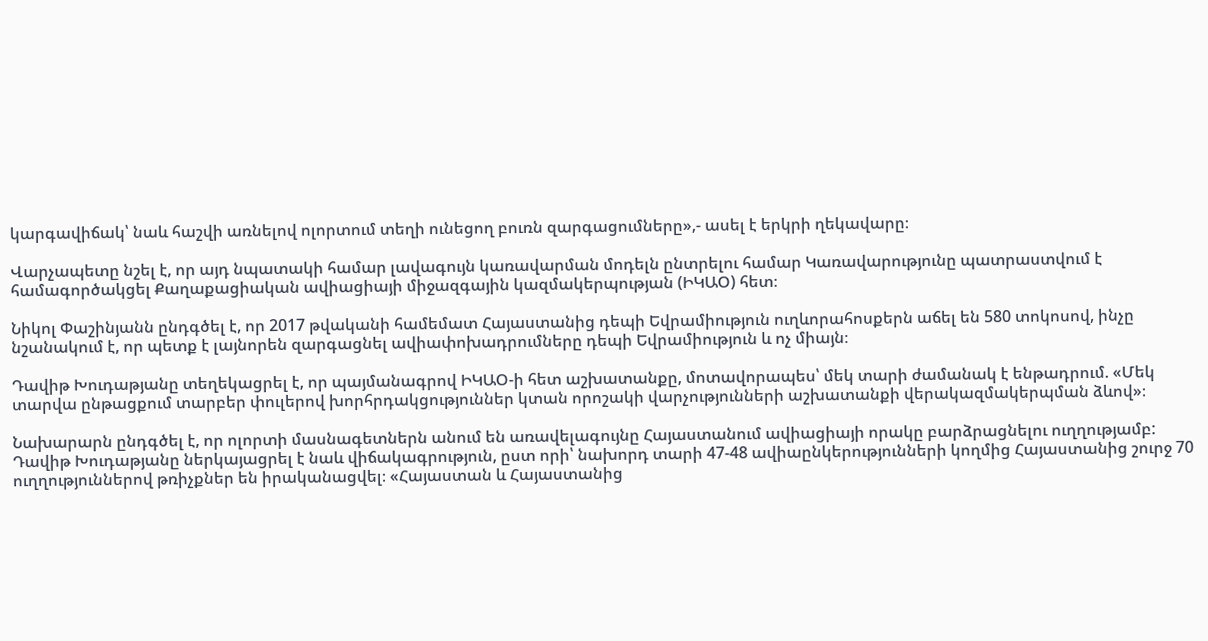կարգավիճակ՝ նաև հաշվի առնելով ոլորտում տեղի ունեցող բուռն զարգացումները»,- ասել է երկրի ղեկավարը։

Վարչապետը նշել է, որ այդ նպատակի համար լավագույն կառավարման մոդելն ընտրելու համար Կառավարությունը պատրաստվում է համագործակցել Քաղաքացիական ավիացիայի միջազգային կազմակերպության (ԻԿԱՕ) հետ։

Նիկոլ Փաշինյանն ընդգծել է, որ 2017 թվականի համեմատ Հայաստանից դեպի Եվրամիություն ուղևորահոսքերն աճել են 580 տոկոսով, ինչը նշանակում է, որ պետք է լայնորեն զարգացնել ավիափոխադրումները դեպի Եվրամիություն և ոչ միայն։

Դավիթ Խուդաթյանը տեղեկացրել է, որ պայմանագրով ԻԿԱՕ-ի հետ աշխատանքը, մոտավորապես՝ մեկ տարի ժամանակ է ենթադրում. «Մեկ տարվա ընթացքում տարբեր փուլերով խորհրդակցություններ կտան որոշակի վարչությունների աշխատանքի վերակազմակերպման ձևով»։

Նախարարն ընդգծել է, որ ոլորտի մասնագետներն անում են առավելագույնը Հայաստանում ավիացիայի որակը բարձրացնելու ուղղությամբ: Դավիթ Խուդաթյանը ներկայացրել է նաև վիճակագրություն, ըստ որի՝ նախորդ տարի 47-48 ավիաընկերությունների կողմից Հայաստանից շուրջ 70 ուղղություններով թռիչքներ են իրականացվել։ «Հայաստան և Հայաստանից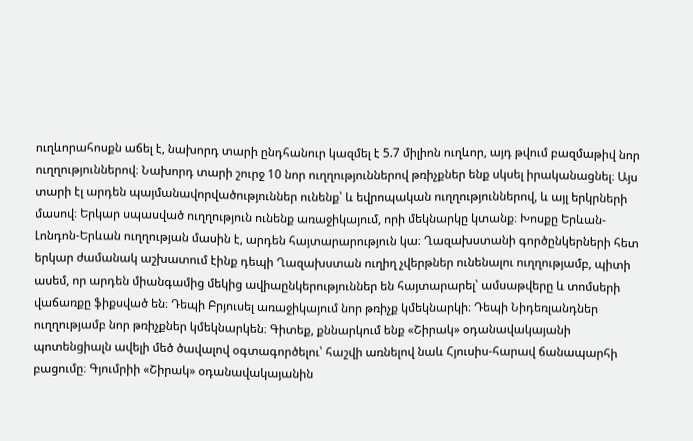ուղևորահոսքն աճել է, նախորդ տարի ընդհանուր կազմել է 5.7 միլիոն ուղևոր, այդ թվում բազմաթիվ նոր ուղղություններով։ Նախորդ տարի շուրջ 10 նոր ուղղություններով թռիչքներ ենք սկսել իրականացնել։ Այս տարի էլ արդեն պայմանավորվածություններ ունենք՝ և եվրոպական ուղղություններով, և այլ երկրների մասով։ Երկար սպասված ուղղություն ունենք առաջիկայում, որի մեկնարկը կտանք։ Խոսքը Երևան-Լոնդոն-Երևան ուղղության մասին է, արդեն հայտարարություն կա։ Ղազախստանի գործընկերների հետ երկար ժամանակ աշխատում էինք դեպի Ղազախստան ուղիղ չվերթներ ունենալու ուղղությամբ, պիտի ասեմ, որ արդեն միանգամից մեկից ավիաընկերություններ են հայտարարել՝ ամսաթվերը և տոմսերի վաճառքը ֆիքսված են։ Դեպի Բրյուսել առաջիկայում նոր թռիչք կմեկնարկի։ Դեպի Նիդեռլանդներ ուղղությամբ նոր թռիչքներ կմեկնարկեն։ Գիտեք, քննարկում ենք «Շիրակ» օդանավակայանի պոտենցիալն ավելի մեծ ծավալով օգտագործելու՝ հաշվի առնելով նաև Հյուսիս-հարավ ճանապարհի բացումը։ Գյումրիի «Շիրակ» օդանավակայանին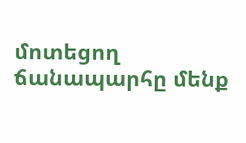մոտեցող ճանապարհը մենք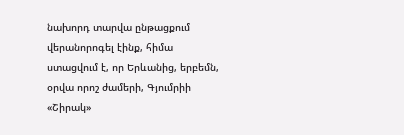նախորդ տարվա ընթացքում վերանորոգել էինք, հիմա ստացվում է, որ Երևանից, երբեմն, օրվա որոշ ժամերի, Գյումրիի «Շիրակ»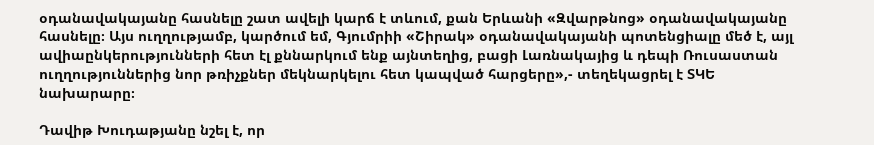օդանավակայանը հասնելը շատ ավելի կարճ է տևում, քան Երևանի «Զվարթնոց» օդանավակայանը հասնելը։ Այս ուղղությամբ, կարծում եմ, Գյումրիի «Շիրակ» օդանավակայանի պոտենցիալը մեծ է, այլ ավիաընկերությունների հետ էլ քննարկում ենք այնտեղից, բացի Լառնակայից և դեպի Ռուսաստան ուղղություններից նոր թռիչքներ մեկնարկելու հետ կապված հարցերը»,- տեղեկացրել է ՏԿԵ նախարարը։

Դավիթ Խուդաթյանը նշել է, որ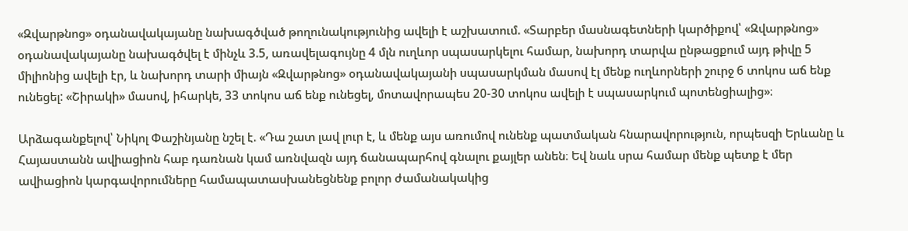«Զվարթնոց» օդանավակայանը նախագծված թողունակությունից ավելի է աշխատում. «Տարբեր մասնագետների կարծիքով՝ «Զվարթնոց» օդանավակայանը նախագծվել է մինչև 3.5, առավելագույնը 4 մլն ուղևոր սպասարկելու համար, նախորդ տարվա ընթացքում այդ թիվը 5 միլիոնից ավելի էր, և նախորդ տարի միայն «Զվարթնոց» օդանավակայանի սպասարկման մասով էլ մենք ուղևորների շուրջ 6 տոկոս աճ ենք ունեցել: «Շիրակի» մասով, իհարկե, 33 տոկոս աճ ենք ունեցել, մոտավորապես 20-30 տոկոս ավելի է սպասարկում պոտենցիալից»։

Արձագանքելով՝ Նիկոլ Փաշինյանը նշել է. «Դա շատ լավ լուր է, և մենք այս առումով ունենք պատմական հնարավորություն, որպեսզի Երևանը և Հայաստանն ավիացիոն հաբ դառնան կամ առնվազն այդ ճանապարհով գնալու քայլեր անեն։ Եվ նաև սրա համար մենք պետք է մեր ավիացիոն կարգավորումները համապատասխանեցնենք բոլոր ժամանակակից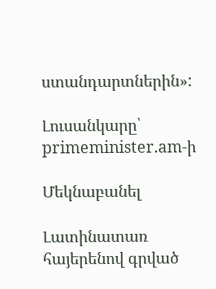ստանդարտներին»:

Լուսանկարը՝ primeminister.am-ի

Մեկնաբանել

Լատինատառ հայերենով գրված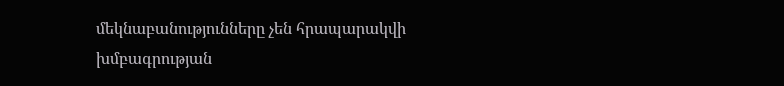մեկնաբանությունները չեն հրապարակվի խմբագրության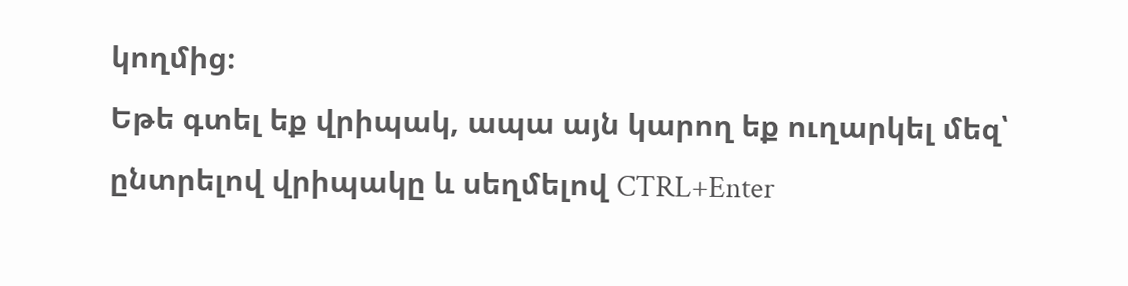կողմից։
Եթե գտել եք վրիպակ, ապա այն կարող եք ուղարկել մեզ՝ ընտրելով վրիպակը և սեղմելով CTRL+Enter